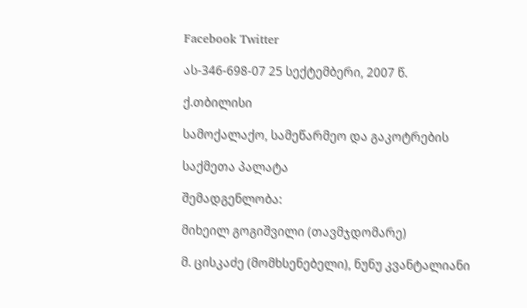Facebook Twitter

ას-346-698-07 25 სექტემბერი, 2007 წ.

ქ.თბილისი

სამოქალაქო, სამეწარმეო და გაკოტრების

საქმეთა პალატა

შემადგენლობა:

მიხეილ გოგიშვილი (თავმჯდომარე)

მ. ცისკაძე (მომხსენებელი), ნუნუ კვანტალიანი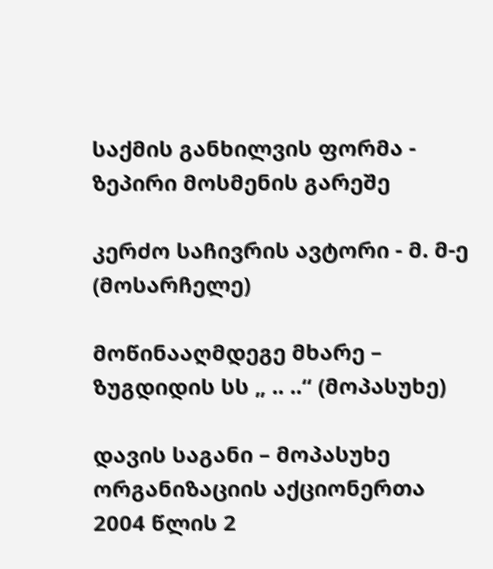საქმის განხილვის ფორმა - ზეპირი მოსმენის გარეშე

კერძო საჩივრის ავტორი - მ. მ-ე (მოსარჩელე)

მოწინააღმდეგე მხარე – ზუგდიდის სს „ .. ..“ (მოპასუხე)

დავის საგანი – მოპასუხე ორგანიზაციის აქციონერთა 2004 წლის 2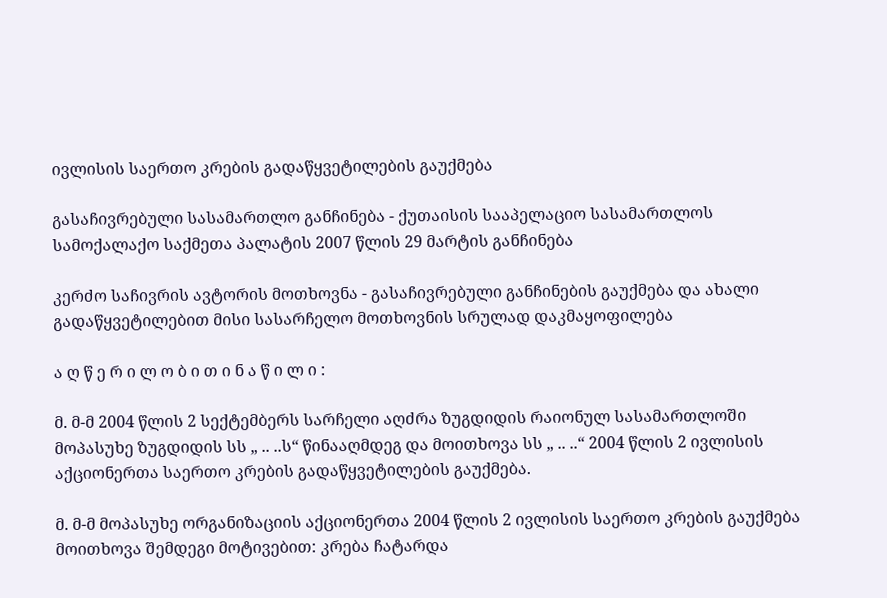ივლისის საერთო კრების გადაწყვეტილების გაუქმება

გასაჩივრებული სასამართლო განჩინება - ქუთაისის სააპელაციო სასამართლოს სამოქალაქო საქმეთა პალატის 2007 წლის 29 მარტის განჩინება

კერძო საჩივრის ავტორის მოთხოვნა - გასაჩივრებული განჩინების გაუქმება და ახალი გადაწყვეტილებით მისი სასარჩელო მოთხოვნის სრულად დაკმაყოფილება

ა ღ წ ე რ ი ლ ო ბ ი თ ი ნ ა წ ი ლ ი :

მ. მ-მ 2004 წლის 2 სექტემბერს სარჩელი აღძრა ზუგდიდის რაიონულ სასამართლოში მოპასუხე ზუგდიდის სს „ .. ..ს“ წინააღმდეგ და მოითხოვა სს „ .. ..“ 2004 წლის 2 ივლისის აქციონერთა საერთო კრების გადაწყვეტილების გაუქმება.

მ. მ-მ მოპასუხე ორგანიზაციის აქციონერთა 2004 წლის 2 ივლისის საერთო კრების გაუქმება მოითხოვა შემდეგი მოტივებით: კრება ჩატარდა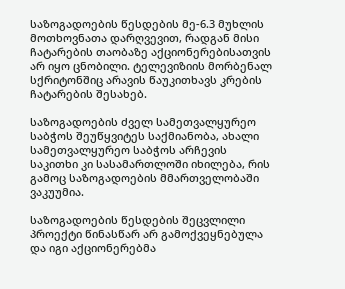საზოგადოების წესდების მე-6.3 მუხლის მოთხოვნათა დარღვევით, რადგან მისი ჩატარების თაობაზე აქციონერებისათვის არ იყო ცნობილი. ტელევიზიის მორბენალ სქრიტონშიც არავის წაუკითხავს კრების ჩატარების შესახებ.

საზოგადოების ძველ სამეთვალყურეო საბჭოს შეუწყვიტეს საქმიანობა, ახალი სამეთვალყურეო საბჭოს არჩევის საკითხი კი სასამართლოში იხილება, რის გამოც საზოგადოების მმართველობაში ვაკუუმია.

საზოგადოების წესდების შეცვლილი პროექტი წინასწარ არ გამოქვეყნებულა და იგი აქციონერებმა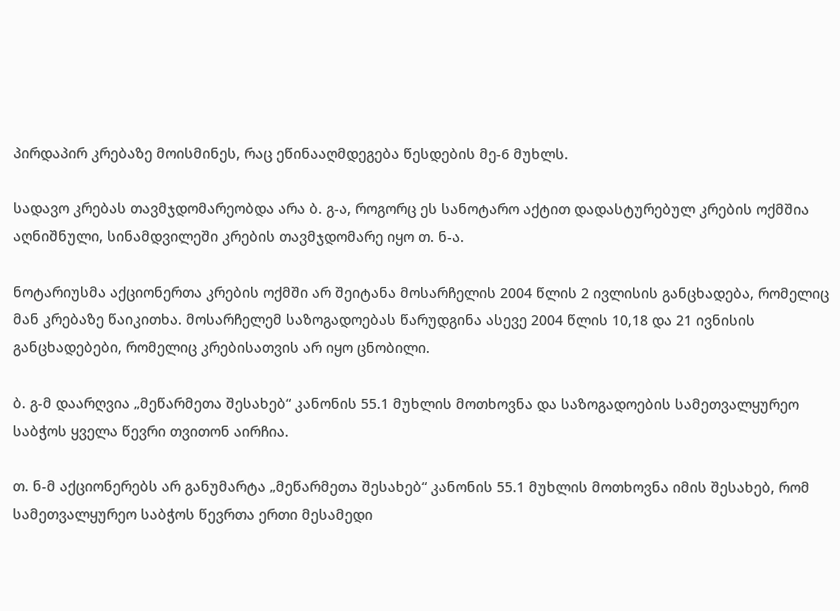პირდაპირ კრებაზე მოისმინეს, რაც ეწინააღმდეგება წესდების მე-6 მუხლს.

სადავო კრებას თავმჯდომარეობდა არა ბ. გ-ა, როგორც ეს სანოტარო აქტით დადასტურებულ კრების ოქმშია აღნიშნული, სინამდვილეში კრების თავმჯდომარე იყო თ. ნ-ა.

ნოტარიუსმა აქციონერთა კრების ოქმში არ შეიტანა მოსარჩელის 2004 წლის 2 ივლისის განცხადება, რომელიც მან კრებაზე წაიკითხა. მოსარჩელემ საზოგადოებას წარუდგინა ასევე 2004 წლის 10,18 და 21 ივნისის განცხადებები, რომელიც კრებისათვის არ იყო ცნობილი.

ბ. გ-მ დაარღვია „მეწარმეთა შესახებ“ კანონის 55.1 მუხლის მოთხოვნა და საზოგადოების სამეთვალყურეო საბჭოს ყველა წევრი თვითონ აირჩია.

თ. ნ-მ აქციონერებს არ განუმარტა „მეწარმეთა შესახებ“ კანონის 55.1 მუხლის მოთხოვნა იმის შესახებ, რომ სამეთვალყურეო საბჭოს წევრთა ერთი მესამედი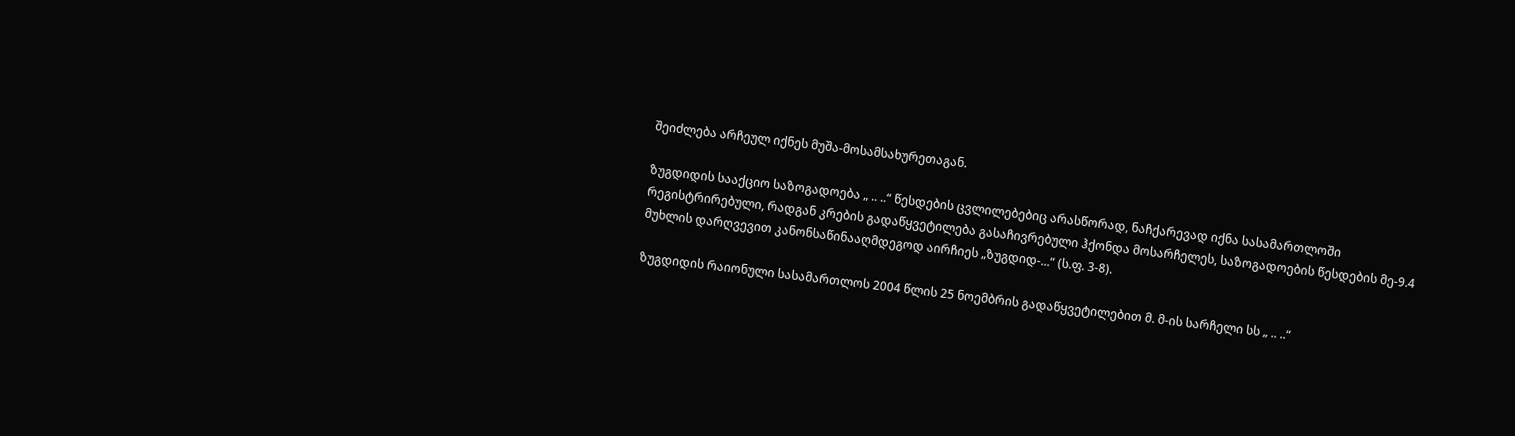შეიძლება არჩეულ იქნეს მუშა-მოსამსახურეთაგან.

ზუგდიდის სააქციო საზოგადოება „ .. ..“ წესდების ცვლილებებიც არასწორად, ნაჩქარევად იქნა სასამართლოში რეგისტრირებული, რადგან კრების გადაწყვეტილება გასაჩივრებული ჰქონდა მოსარჩელეს, საზოგადოების წესდების მე-9.4 მუხლის დარღვევით კანონსაწინააღმდეგოდ აირჩიეს „ზუგდიდ-...“ (ს.ფ. 3-8).

ზუგდიდის რაიონული სასამართლოს 2004 წლის 25 ნოემბრის გადაწყვეტილებით მ. მ-ის სარჩელი სს „ .. ..“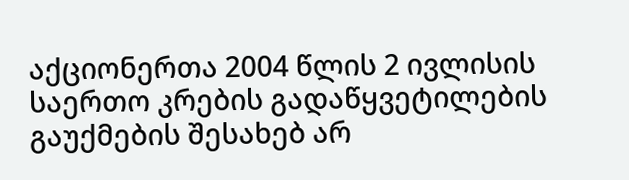აქციონერთა 2004 წლის 2 ივლისის საერთო კრების გადაწყვეტილების გაუქმების შესახებ არ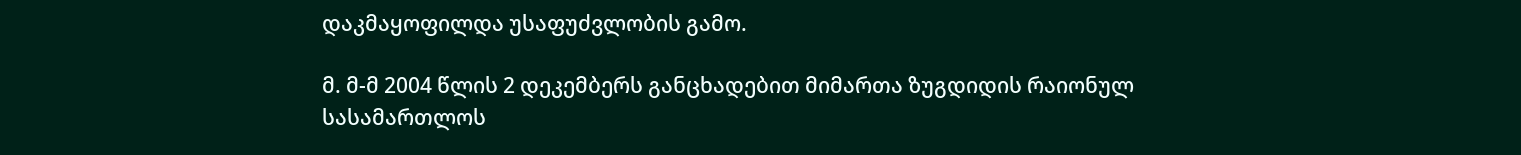დაკმაყოფილდა უსაფუძვლობის გამო.

მ. მ-მ 2004 წლის 2 დეკემბერს განცხადებით მიმართა ზუგდიდის რაიონულ სასამართლოს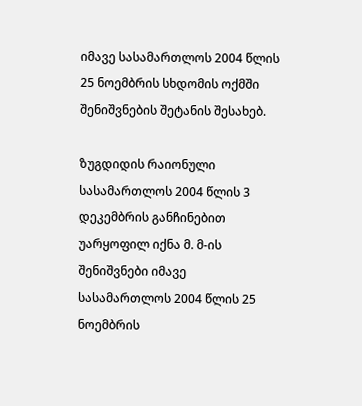იმავე სასამართლოს 2004 წლის 25 ნოემბრის სხდომის ოქმში შენიშვნების შეტანის შესახებ.

ზუგდიდის რაიონული სასამართლოს 2004 წლის 3 დეკემბრის განჩინებით უარყოფილ იქნა მ. მ-ის შენიშვნები იმავე სასამართლოს 2004 წლის 25 ნოემბრის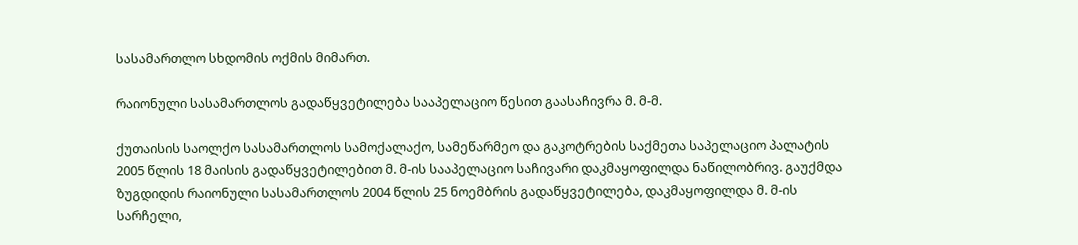სასამართლო სხდომის ოქმის მიმართ.

რაიონული სასამართლოს გადაწყვეტილება სააპელაციო წესით გაასაჩივრა მ. მ-მ.

ქუთაისის საოლქო სასამართლოს სამოქალაქო, სამეწარმეო და გაკოტრების საქმეთა საპელაციო პალატის 2005 წლის 18 მაისის გადაწყვეტილებით მ. მ-ის სააპელაციო საჩივარი დაკმაყოფილდა ნაწილობრივ. გაუქმდა ზუგდიდის რაიონული სასამართლოს 2004 წლის 25 ნოემბრის გადაწყვეტილება, დაკმაყოფილდა მ. მ-ის სარჩელი,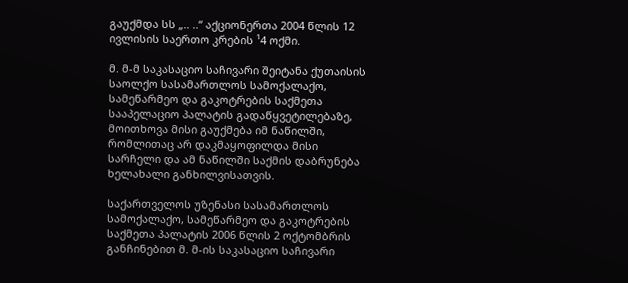გაუქმდა სს „.. ..“ აქციონერთა 2004 წლის 12 ივლისის საერთო კრების ¹4 ოქმი.

მ. მ-მ საკასაციო საჩივარი შეიტანა ქუთაისის საოლქო სასამართლოს სამოქალაქო, სამეწარმეო და გაკოტრების საქმეთა სააპელაციო პალატის გადაწყვეტილებაზე, მოითხოვა მისი გაუქმება იმ ნაწილში, რომლითაც არ დაკმაყოფილდა მისი სარჩელი და ამ ნაწილში საქმის დაბრუნება ხელახალი განხილვისათვის.

საქართველოს უზენასი სასამართლოს სამოქალაქო, სამეწარმეო და გაკოტრების საქმეთა პალატის 2006 წლის 2 ოქტომბრის განჩინებით მ. მ-ის საკასაციო საჩივარი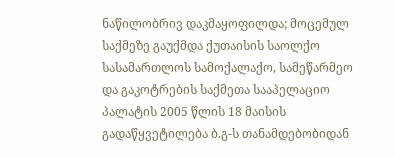ნაწილობრივ დაკმაყოფილდა; მოცემულ საქმეზე გაუქმდა ქუთაისის საოლქო სასამართლოს სამოქალაქო, სამეწარმეო და გაკოტრების საქმეთა სააპელაციო პალატის 2005 წლის 18 მაისის გადაწყვეტილება ბ.გ-ს თანამდებობიდან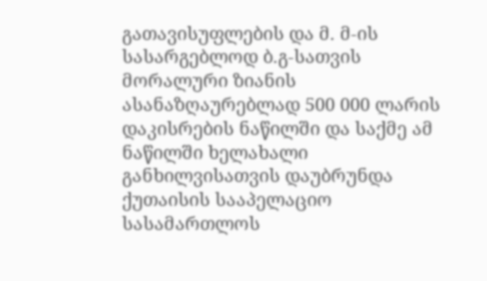გათავისუფლების და მ. მ-ის სასარგებლოდ ბ.გ-სათვის მორალური ზიანის ასანაზღაურებლად 500 000 ლარის დაკისრების ნაწილში და საქმე ამ ნაწილში ხელახალი განხილვისათვის დაუბრუნდა ქუთაისის სააპელაციო სასამართლოს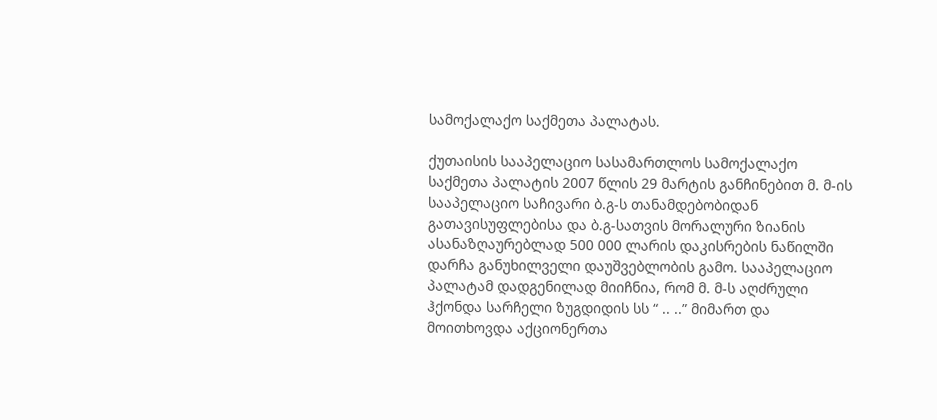სამოქალაქო საქმეთა პალატას.

ქუთაისის სააპელაციო სასამართლოს სამოქალაქო საქმეთა პალატის 2007 წლის 29 მარტის განჩინებით მ. მ-ის სააპელაციო საჩივარი ბ.გ-ს თანამდებობიდან გათავისუფლებისა და ბ.გ-სათვის მორალური ზიანის ასანაზღაურებლად 500 000 ლარის დაკისრების ნაწილში დარჩა განუხილველი დაუშვებლობის გამო. სააპელაციო პალატამ დადგენილად მიიჩნია, რომ მ. მ-ს აღძრული ჰქონდა სარჩელი ზუგდიდის სს “ .. ..” მიმართ და მოითხოვდა აქციონერთა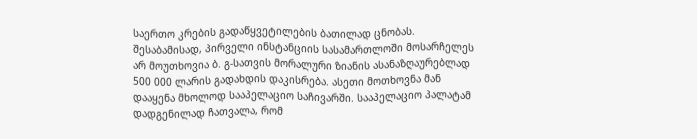საერთო კრების გადაწყვეტილების ბათილად ცნობას. შესაბამისად, პირველი ინსტანციის სასამართლოში მოსარჩელეს არ მოუთხოვია ბ. გ-სათვის მორალური ზიანის ასანაზღაურებლად 500 000 ლარის გადახდის დაკისრება. ასეთი მოთხოვნა მან დააყენა მხოლოდ სააპელაციო საჩივარში. სააპელაციო პალატამ დადგენილად ჩათვალა, რომ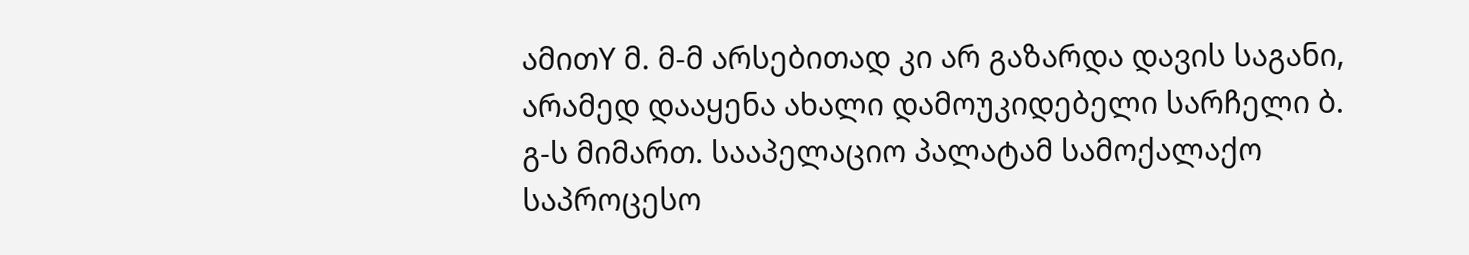ამითY მ. მ-მ არსებითად კი არ გაზარდა დავის საგანი, არამედ დააყენა ახალი დამოუკიდებელი სარჩელი ბ. გ-ს მიმართ. სააპელაციო პალატამ სამოქალაქო საპროცესო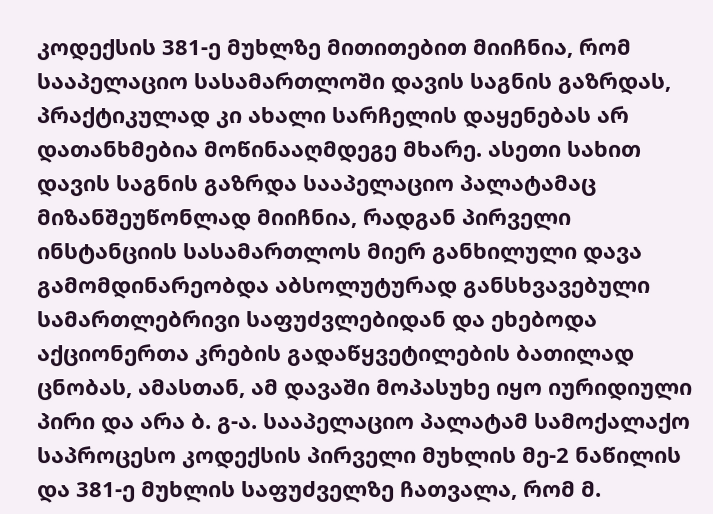კოდექსის 381-ე მუხლზე მითითებით მიიჩნია, რომ სააპელაციო სასამართლოში დავის საგნის გაზრდას, პრაქტიკულად კი ახალი სარჩელის დაყენებას არ დათანხმებია მოწინააღმდეგე მხარე. ასეთი სახით დავის საგნის გაზრდა სააპელაციო პალატამაც მიზანშეუწონლად მიიჩნია, რადგან პირველი ინსტანციის სასამართლოს მიერ განხილული დავა გამომდინარეობდა აბსოლუტურად განსხვავებული სამართლებრივი საფუძვლებიდან და ეხებოდა აქციონერთა კრების გადაწყვეტილების ბათილად ცნობას, ამასთან, ამ დავაში მოპასუხე იყო იურიდიული პირი და არა ბ. გ-ა. სააპელაციო პალატამ სამოქალაქო საპროცესო კოდექსის პირველი მუხლის მე-2 ნაწილის და 381-ე მუხლის საფუძველზე ჩათვალა, რომ მ.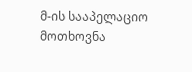მ-ის სააპელაციო მოთხოვნა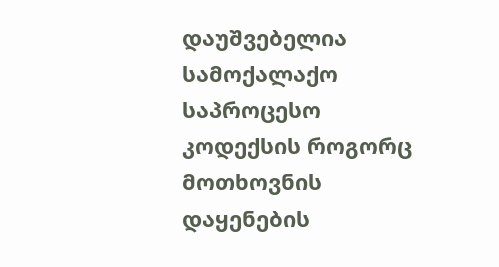დაუშვებელია სამოქალაქო საპროცესო კოდექსის როგორც მოთხოვნის დაყენების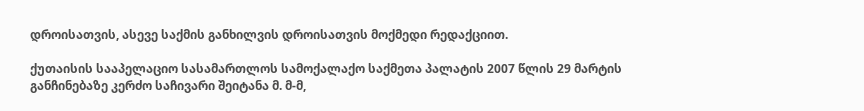დროისათვის, ასევე საქმის განხილვის დროისათვის მოქმედი რედაქციით.

ქუთაისის სააპელაციო სასამართლოს სამოქალაქო საქმეთა პალატის 2007 წლის 29 მარტის განჩინებაზე კერძო საჩივარი შეიტანა მ. მ-მ,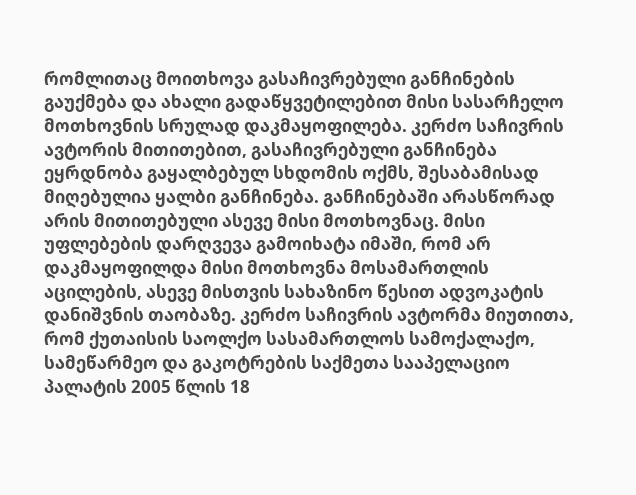რომლითაც მოითხოვა გასაჩივრებული განჩინების გაუქმება და ახალი გადაწყვეტილებით მისი სასარჩელო მოთხოვნის სრულად დაკმაყოფილება. კერძო საჩივრის ავტორის მითითებით, გასაჩივრებული განჩინება ეყრდნობა გაყალბებულ სხდომის ოქმს, შესაბამისად მიღებულია ყალბი განჩინება. განჩინებაში არასწორად არის მითითებული ასევე მისი მოთხოვნაც. მისი უფლებების დარღვევა გამოიხატა იმაში, რომ არ დაკმაყოფილდა მისი მოთხოვნა მოსამართლის აცილების, ასევე მისთვის სახაზინო წესით ადვოკატის დანიშვნის თაობაზე. კერძო საჩივრის ავტორმა მიუთითა, რომ ქუთაისის საოლქო სასამართლოს სამოქალაქო, სამეწარმეო და გაკოტრების საქმეთა სააპელაციო პალატის 2005 წლის 18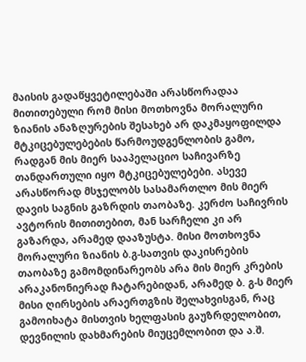მაისის გადაწყვეტილებაში არასწორადაა მითითებული რომ მისი მოთხოვნა მორალური ზიანის ანაზღურების შესახებ არ დაკმაყოფილდა მტკიცებულებების წარმოუდგენლობის გამო, რადგან მის მიერ სააპელაციო საჩივარზე თანდართული იყო მტკიცებულებები. ასევე არასწორად მსჯელობს სასამართლო მის მიერ დავის საგნის გაზრდის თაობაზე. კერძო საჩივრის ავტორის მითითებით, მან სარჩელი კი არ გაზარდა, არამედ დააზუსტა. მისი მოთხოვნა მორალური ზიანის ბ.გ-სათვის დაკისრების თაობაზე გამომდინარეობს არა მის მიერ კრების არაკანონიერად ჩატარებიდან, არამედ ბ. გ-ს მიერ მისი ღირსების არაერთგზის შელახვისგან, რაც გამოიხატა მისთვის ხელფასის გაუზრდელობით, დევნილის დახმარების მიუცემლობით და ა.შ.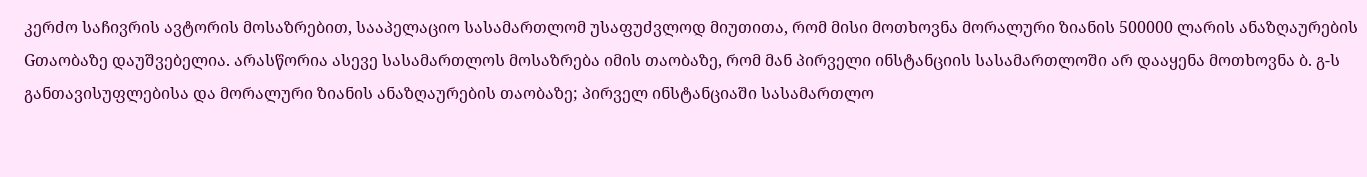კერძო საჩივრის ავტორის მოსაზრებით, სააპელაციო სასამართლომ უსაფუძვლოდ მიუთითა, რომ მისი მოთხოვნა მორალური ზიანის 500000 ლარის ანაზღაურების Gთაობაზე დაუშვებელია. არასწორია ასევე სასამართლოს მოსაზრება იმის თაობაზე, რომ მან პირველი ინსტანციის სასამართლოში არ დააყენა მოთხოვნა ბ. გ-ს განთავისუფლებისა და მორალური ზიანის ანაზღაურების თაობაზე; პირველ ინსტანციაში სასამართლო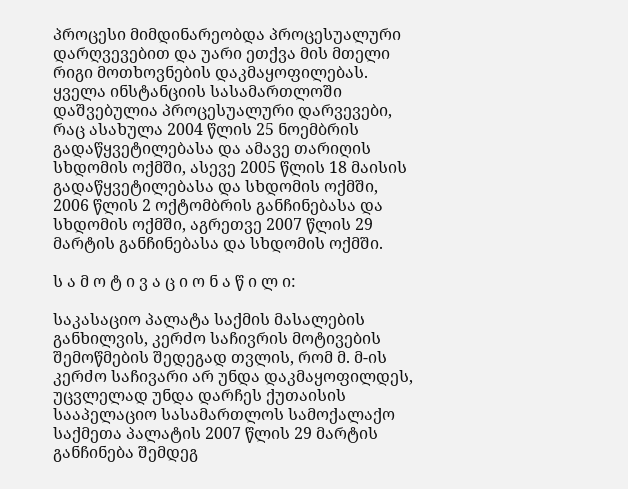პროცესი მიმდინარეობდა პროცესუალური დარღვევებით და უარი ეთქვა მის მთელი რიგი მოთხოვნების დაკმაყოფილებას. ყველა ინსტანციის სასამართლოში დაშვებულია პროცესუალური დარვევები, რაც ასახულა 2004 წლის 25 ნოემბრის გადაწყვეტილებასა და ამავე თარიღის სხდომის ოქმში, ასევე 2005 წლის 18 მაისის გადაწყვეტილებასა და სხდომის ოქმში, 2006 წლის 2 ოქტომბრის განჩინებასა და სხდომის ოქმში, აგრეთვე 2007 წლის 29 მარტის განჩინებასა და სხდომის ოქმში.

ს ა მ ო ტ ი ვ ა ც ი ო ნ ა წ ი ლ ი:

საკასაციო პალატა საქმის მასალების განხილვის, კერძო საჩივრის მოტივების შემოწმების შედეგად თვლის, რომ მ. მ-ის კერძო საჩივარი არ უნდა დაკმაყოფილდეს, უცვლელად უნდა დარჩეს ქუთაისის სააპელაციო სასამართლოს სამოქალაქო საქმეთა პალატის 2007 წლის 29 მარტის განჩინება შემდეგ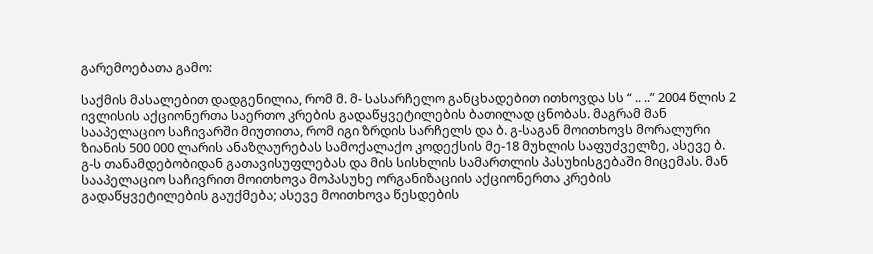გარემოებათა გამო:

საქმის მასალებით დადგენილია, რომ მ. მ- სასარჩელო განცხადებით ითხოვდა სს “ .. ..” 2004 წლის 2 ივლისის აქციონერთა საერთო კრების გადაწყვეტილების ბათილად ცნობას. მაგრამ მან სააპელაციო საჩივარში მიუთითა, რომ იგი ზრდის სარჩელს და ბ. გ-საგან მოითხოვს მორალური ზიანის 500 000 ლარის ანაზღაურებას სამოქალაქო კოდექსის მე-18 მუხლის საფუძველზე, ასევე ბ. გ-ს თანამდებობიდან გათავისუფლებას და მის სისხლის სამართლის პასუხისგებაში მიცემას. მან სააპელაციო საჩივრით მოითხოვა მოპასუხე ორგანიზაციის აქციონერთა კრების გადაწყვეტილების გაუქმება; ასევე მოითხოვა წესდების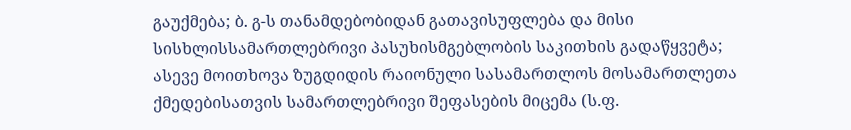გაუქმება; ბ. გ-ს თანამდებობიდან გათავისუფლება და მისი სისხლისსამართლებრივი პასუხისმგებლობის საკითხის გადაწყვეტა; ასევე მოითხოვა ზუგდიდის რაიონული სასამართლოს მოსამართლეთა ქმედებისათვის სამართლებრივი შეფასების მიცემა (ს.ფ.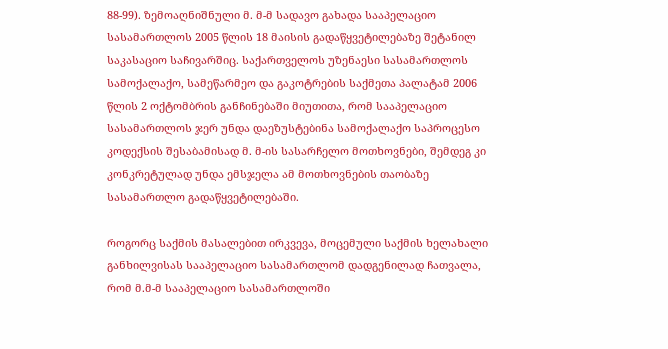88-99). ზემოაღნიშნული მ. მ-მ სადავო გახადა სააპელაციო სასამართლოს 2005 წლის 18 მაისის გადაწყვეტილებაზე შეტანილ საკასაციო საჩივარშიც. საქართველოს უზენაესი სასამართლოს სამოქალაქო, სამეწარმეო და გაკოტრების საქმეთა პალატამ 2006 წლის 2 ოქტომბრის განჩინებაში მიუთითა, რომ სააპელაციო სასამართლოს ჯერ უნდა დაეზუსტებინა სამოქალაქო საპროცესო კოდექსის შესაბამისად მ. მ-ის სასარჩელო მოთხოვნები, შემდეგ კი კონკრეტულად უნდა ემსჯელა ამ მოთხოვნების თაობაზე სასამართლო გადაწყვეტილებაში.

როგორც საქმის მასალებით ირკვევა, მოცემული საქმის ხელახალი განხილვისას სააპელაციო სასამართლომ დადგენილად ჩათვალა, რომ მ.მ-მ სააპელაციო სასამართლოში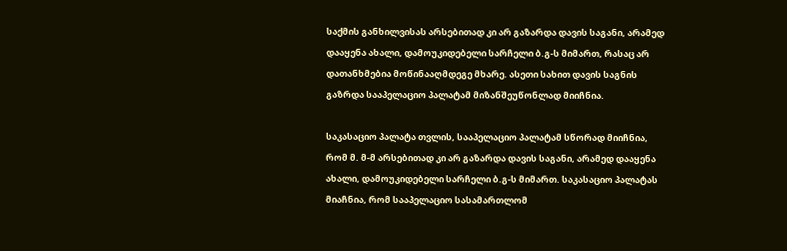საქმის განხილვისას არსებითად კი არ გაზარდა დავის საგანი, არამედ დააყენა ახალი, დამოუკიდებელი სარჩელი ბ.გ-ს მიმართ, რასაც არ დათანხმებია მოწინააღმდეგე მხარე. ასეთი სახით დავის საგნის გაზრდა სააპელაციო პალატამ მიზანშეუწონლად მიიჩნია.

საკასაციო პალატა თვლის, სააპელაციო პალატამ სწორად მიიჩნია, რომ მ. მ-მ არსებითად კი არ გაზარდა დავის საგანი, არამედ დააყენა ახალი, დამოუკიდებელი სარჩელი ბ.გ-ს მიმართ. საკასაციო პალატას მიაჩნია, რომ სააპელაციო სასამართლომ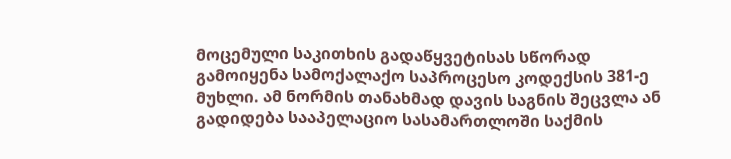მოცემული საკითხის გადაწყვეტისას სწორად გამოიყენა სამოქალაქო საპროცესო კოდექსის 381-ე მუხლი. ამ ნორმის თანახმად დავის საგნის შეცვლა ან გადიდება სააპელაციო სასამართლოში საქმის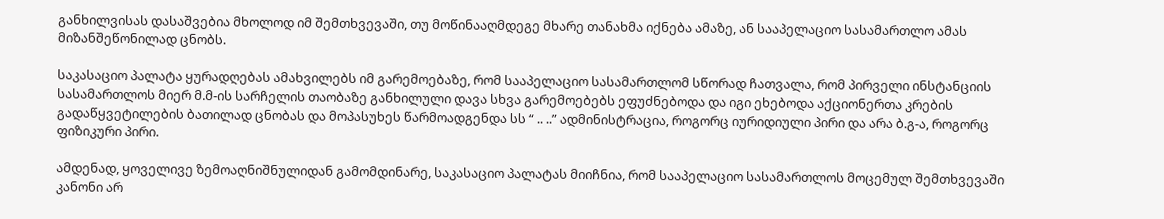განხილვისას დასაშვებია მხოლოდ იმ შემთხვევაში, თუ მოწინააღმდეგე მხარე თანახმა იქნება ამაზე, ან სააპელაციო სასამართლო ამას მიზანშეწონილად ცნობს.

საკასაციო პალატა ყურადღებას ამახვილებს იმ გარემოებაზე, რომ სააპელაციო სასამართლომ სწორად ჩათვალა, რომ პირველი ინსტანციის სასამართლოს მიერ მ.მ-ის სარჩელის თაობაზე განხილული დავა სხვა გარემოებებს ეფუძნებოდა და იგი ეხებოდა აქციონერთა კრების გადაწყვეტილების ბათილად ცნობას და მოპასუხეს წარმოადგენდა სს “ .. ..” ადმინისტრაცია, როგორც იურიდიული პირი და არა ბ.გ-ა, როგორც ფიზიკური პირი.

ამდენად, ყოველივე ზემოაღნიშნულიდან გამომდინარე, საკასაციო პალატას მიიჩნია, რომ სააპელაციო სასამართლოს მოცემულ შემთხვევაში კანონი არ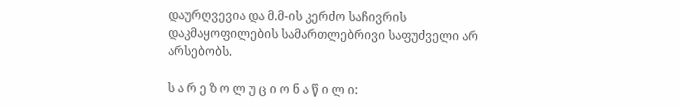დაურღვევია და მ.მ-ის კერძო საჩივრის დაკმაყოფილების სამართლებრივი საფუძველი არ არსებობს.

ს ა რ ე ზ ო ლ უ ც ი ო ნ ა წ ი ლ ი: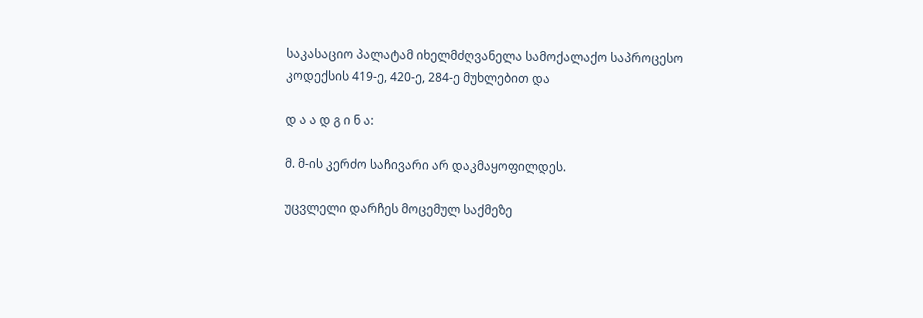საკასაციო პალატამ იხელმძღვანელა სამოქალაქო საპროცესო კოდექსის 419-ე, 420-ე, 284-ე მუხლებით და

დ ა ა დ გ ი ნ ა:

მ. მ-ის კერძო საჩივარი არ დაკმაყოფილდეს.

უცვლელი დარჩეს მოცემულ საქმეზე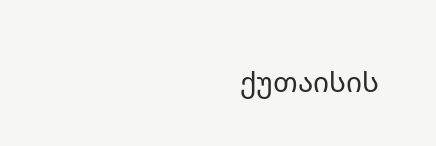ქუთაისის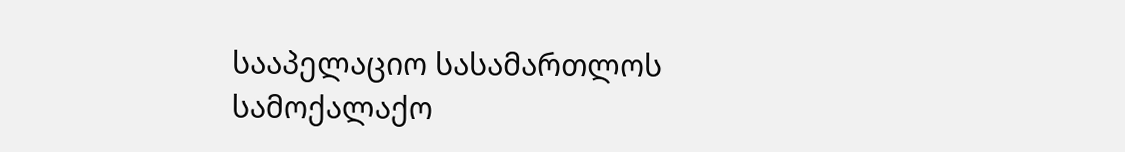სააპელაციო სასამართლოს სამოქალაქო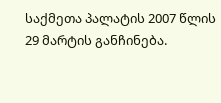საქმეთა პალატის 2007 წლის 29 მარტის განჩინება.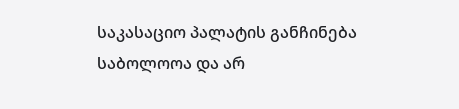საკასაციო პალატის განჩინება საბოლოოა და არ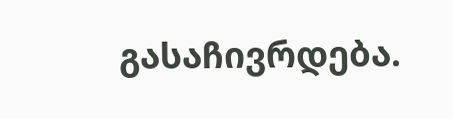გასაჩივრდება.